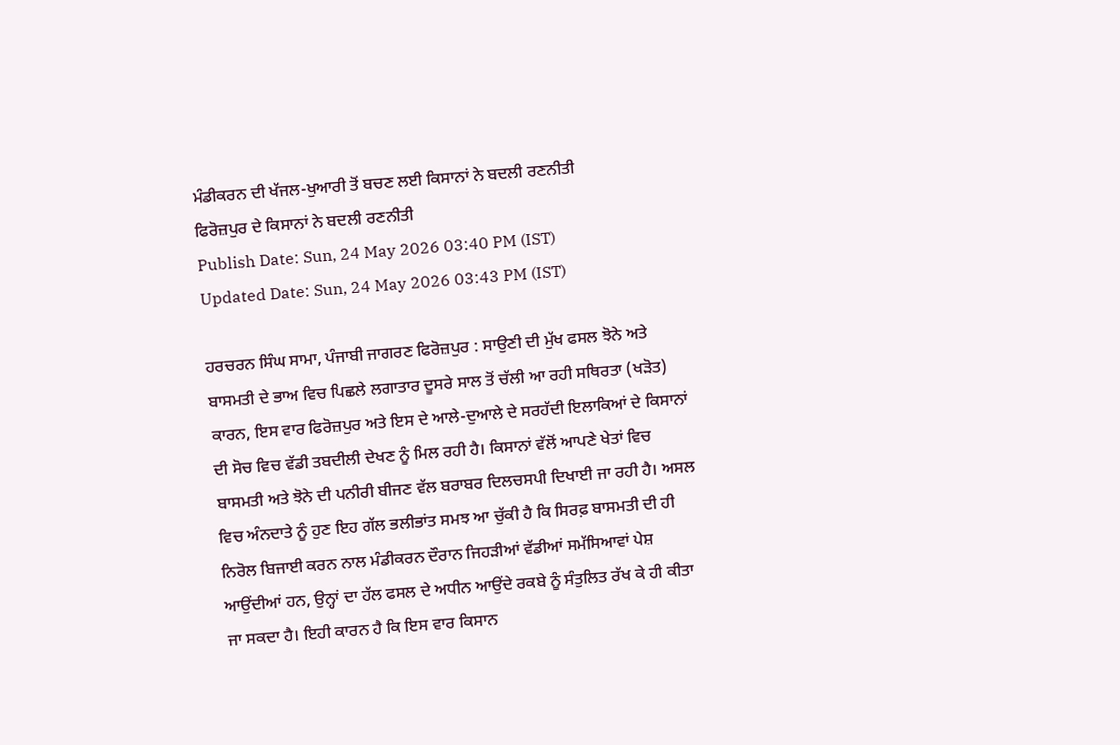ਮੰਡੀਕਰਨ ਦੀ ਖੱਜਲ-ਖੁਆਰੀ ਤੋਂ ਬਚਣ ਲਈ ਕਿਸਾਨਾਂ ਨੇ ਬਦਲੀ ਰਣਨੀਤੀ
ਫਿਰੋਜ਼ਪੁਰ ਦੇ ਕਿਸਾਨਾਂ ਨੇ ਬਦਲੀ ਰਣਨੀਤੀ
Publish Date: Sun, 24 May 2026 03:40 PM (IST)
Updated Date: Sun, 24 May 2026 03:43 PM (IST)

ਹਰਚਰਨ ਸਿੰਘ ਸਾਮਾ, ਪੰਜਾਬੀ ਜਾਗਰਣ ਫਿਰੋਜ਼ਪੁਰ : ਸਾਉਣੀ ਦੀ ਮੁੱਖ ਫਸਲ ਝੋਨੇ ਅਤੇ ਬਾਸਮਤੀ ਦੇ ਭਾਅ ਵਿਚ ਪਿਛਲੇ ਲਗਾਤਾਰ ਦੂਸਰੇ ਸਾਲ ਤੋਂ ਚੱਲੀ ਆ ਰਹੀ ਸਥਿਰਤਾ (ਖੜੋਤ) ਕਾਰਨ, ਇਸ ਵਾਰ ਫਿਰੋਜ਼ਪੁਰ ਅਤੇ ਇਸ ਦੇ ਆਲੇ-ਦੁਆਲੇ ਦੇ ਸਰਹੱਦੀ ਇਲਾਕਿਆਂ ਦੇ ਕਿਸਾਨਾਂ ਦੀ ਸੋਚ ਵਿਚ ਵੱਡੀ ਤਬਦੀਲੀ ਦੇਖਣ ਨੂੰ ਮਿਲ ਰਹੀ ਹੈ। ਕਿਸਾਨਾਂ ਵੱਲੋਂ ਆਪਣੇ ਖੇਤਾਂ ਵਿਚ ਬਾਸਮਤੀ ਅਤੇ ਝੋਨੇ ਦੀ ਪਨੀਰੀ ਬੀਜਣ ਵੱਲ ਬਰਾਬਰ ਦਿਲਚਸਪੀ ਦਿਖਾਈ ਜਾ ਰਹੀ ਹੈ। ਅਸਲ ਵਿਚ ਅੰਨਦਾਤੇ ਨੂੰ ਹੁਣ ਇਹ ਗੱਲ ਭਲੀਭਾਂਤ ਸਮਝ ਆ ਚੁੱਕੀ ਹੈ ਕਿ ਸਿਰਫ਼ ਬਾਸਮਤੀ ਦੀ ਹੀ ਨਿਰੋਲ ਬਿਜਾਈ ਕਰਨ ਨਾਲ ਮੰਡੀਕਰਨ ਦੌਰਾਨ ਜਿਹੜੀਆਂ ਵੱਡੀਆਂ ਸਮੱਸਿਆਵਾਂ ਪੇਸ਼ ਆਉਂਦੀਆਂ ਹਨ, ਉਨ੍ਹਾਂ ਦਾ ਹੱਲ ਫਸਲ ਦੇ ਅਧੀਨ ਆਉਂਦੇ ਰਕਬੇ ਨੂੰ ਸੰਤੁਲਿਤ ਰੱਖ ਕੇ ਹੀ ਕੀਤਾ ਜਾ ਸਕਦਾ ਹੈ। ਇਹੀ ਕਾਰਨ ਹੈ ਕਿ ਇਸ ਵਾਰ ਕਿਸਾਨ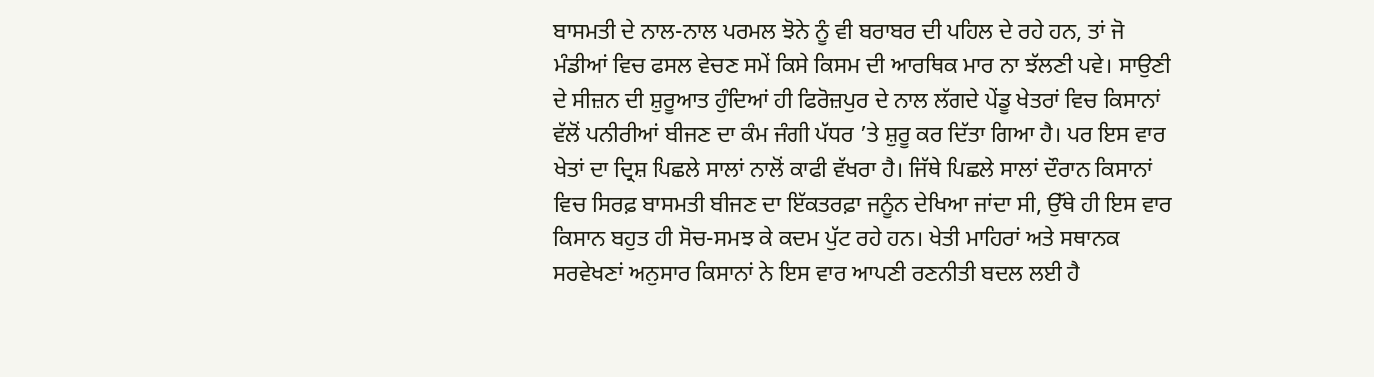ਬਾਸਮਤੀ ਦੇ ਨਾਲ-ਨਾਲ ਪਰਮਲ ਝੋਨੇ ਨੂੰ ਵੀ ਬਰਾਬਰ ਦੀ ਪਹਿਲ ਦੇ ਰਹੇ ਹਨ, ਤਾਂ ਜੋ ਮੰਡੀਆਂ ਵਿਚ ਫਸਲ ਵੇਚਣ ਸਮੇਂ ਕਿਸੇ ਕਿਸਮ ਦੀ ਆਰਥਿਕ ਮਾਰ ਨਾ ਝੱਲਣੀ ਪਵੇ। ਸਾਉਣੀ ਦੇ ਸੀਜ਼ਨ ਦੀ ਸ਼ੁਰੂਆਤ ਹੁੰਦਿਆਂ ਹੀ ਫਿਰੋਜ਼ਪੁਰ ਦੇ ਨਾਲ ਲੱਗਦੇ ਪੇਂਡੂ ਖੇਤਰਾਂ ਵਿਚ ਕਿਸਾਨਾਂ ਵੱਲੋਂ ਪਨੀਰੀਆਂ ਬੀਜਣ ਦਾ ਕੰਮ ਜੰਗੀ ਪੱਧਰ ’ਤੇ ਸ਼ੁਰੂ ਕਰ ਦਿੱਤਾ ਗਿਆ ਹੈ। ਪਰ ਇਸ ਵਾਰ ਖੇਤਾਂ ਦਾ ਦ੍ਰਿਸ਼ ਪਿਛਲੇ ਸਾਲਾਂ ਨਾਲੋਂ ਕਾਫੀ ਵੱਖਰਾ ਹੈ। ਜਿੱਥੇ ਪਿਛਲੇ ਸਾਲਾਂ ਦੌਰਾਨ ਕਿਸਾਨਾਂ ਵਿਚ ਸਿਰਫ਼ ਬਾਸਮਤੀ ਬੀਜਣ ਦਾ ਇੱਕਤਰਫ਼ਾ ਜਨੂੰਨ ਦੇਖਿਆ ਜਾਂਦਾ ਸੀ, ਉੱਥੇ ਹੀ ਇਸ ਵਾਰ ਕਿਸਾਨ ਬਹੁਤ ਹੀ ਸੋਚ-ਸਮਝ ਕੇ ਕਦਮ ਪੁੱਟ ਰਹੇ ਹਨ। ਖੇਤੀ ਮਾਹਿਰਾਂ ਅਤੇ ਸਥਾਨਕ ਸਰਵੇਖਣਾਂ ਅਨੁਸਾਰ ਕਿਸਾਨਾਂ ਨੇ ਇਸ ਵਾਰ ਆਪਣੀ ਰਣਨੀਤੀ ਬਦਲ ਲਈ ਹੈ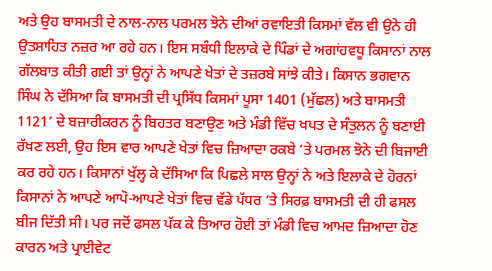ਅਤੇ ਉਹ ਬਾਸਮਤੀ ਦੇ ਨਾਲ-ਨਾਲ ਪਰਮਲ ਝੋਨੇ ਦੀਆਂ ਰਵਾਇਤੀ ਕਿਸਮਾਂ ਵੱਲ ਵੀ ਉਨੇ ਹੀ ਉਤਸ਼ਾਹਿਤ ਨਜ਼ਰ ਆ ਰਹੇ ਹਨ। ਇਸ ਸਬੰਧੀ ਇਲਾਕੇ ਦੇ ਪਿੰਡਾਂ ਦੇ ਅਗਾਂਹਵਧੂ ਕਿਸਾਨਾਂ ਨਾਲ ਗੱਲਬਾਤ ਕੀਤੀ ਗਈ ਤਾਂ ਉਨ੍ਹਾਂ ਨੇ ਆਪਣੇ ਖੇਤਾਂ ਦੇ ਤਜ਼ਰਬੇ ਸਾਂਝੇ ਕੀਤੇ। ਕਿਸਾਨ ਭਗਵਾਨ ਸਿੰਘ ਨੇ ਦੱਸਿਆ ਕਿ ਬਾਸਮਤੀ ਦੀ ਪ੍ਰਸਿੱਧ ਕਿਸਮਾਂ ਪੂਸਾ 1401 (ਮੁੱਛਲ) ਅਤੇ ਬਾਸਮਤੀ 1121’ ਦੇ ਬਜ਼ਾਰੀਕਰਨ ਨੂੰ ਬਿਹਤਰ ਬਣਾਉਣ ਅਤੇ ਮੰਡੀ ਵਿੱਚ ਖਪਤ ਦੇ ਸੰਤੁਲਨ ਨੂੰ ਬਣਾਈ ਰੱਖਣ ਲਈ, ਉਹ ਇਸ ਵਾਰ ਆਪਣੇ ਖੇਤਾਂ ਵਿਚ ਜ਼ਿਆਦਾ ਰਕਬੇ ’ਤੇ ਪਰਮਲ ਝੋਨੇ ਦੀ ਬਿਜਾਈ ਕਰ ਰਹੇ ਹਨ। ਕਿਸਾਨਾਂ ਖੁੱਲ੍ਹ ਕੇ ਦੱਸਿਆ ਕਿ ਪਿਛਲੇ ਸਾਲ ਉਨ੍ਹਾਂ ਨੇ ਅਤੇ ਇਲਾਕੇ ਦੇ ਹੋਰਨਾਂ ਕਿਸਾਨਾਂ ਨੇ ਆਪਣੇ ਆਪੋ-ਆਪਣੇ ਖੇਤਾਂ ਵਿਚ ਵੱਡੇ ਪੱਧਰ ’ਤੇ ਸਿਰਫ਼ ਬਾਸਮਤੀ ਦੀ ਹੀ ਫਸਲ ਬੀਜ ਦਿੱਤੀ ਸੀ। ਪਰ ਜਦੋਂ ਫਸਲ ਪੱਕ ਕੇ ਤਿਆਰ ਹੋਈ ਤਾਂ ਮੰਡੀ ਵਿਚ ਆਮਦ ਜ਼ਿਆਦਾ ਹੋਣ ਕਾਰਨ ਅਤੇ ਪ੍ਰਾਈਵੇਟ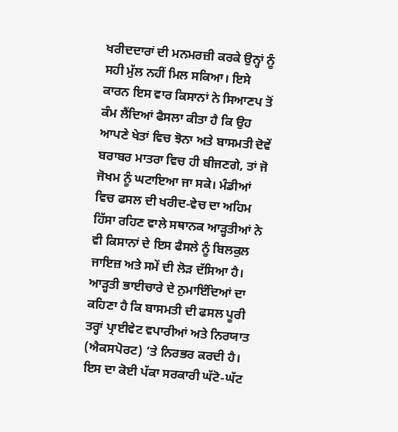ਖਰੀਦਦਾਰਾਂ ਦੀ ਮਨਮਰਜ਼ੀ ਕਰਕੇ ਉਨ੍ਹਾਂ ਨੂੰ ਸਹੀ ਮੁੱਲ ਨਹੀਂ ਮਿਲ ਸਕਿਆ। ਇਸੇ ਕਾਰਨ ਇਸ ਵਾਰ ਕਿਸਾਨਾਂ ਨੇ ਸਿਆਣਪ ਤੋਂ ਕੰਮ ਲੈਂਦਿਆਂ ਫੈਸਲਾ ਕੀਤਾ ਹੈ ਕਿ ਉਹ ਆਪਣੇ ਖੇਤਾਂ ਵਿਚ ਝੋਨਾ ਅਤੇ ਬਾਸਮਤੀ ਦੋਵੇਂ ਬਰਾਬਰ ਮਾਤਰਾ ਵਿਚ ਹੀ ਬੀਜਣਗੇ, ਤਾਂ ਜੋ ਜੋਖਮ ਨੂੰ ਘਟਾਇਆ ਜਾ ਸਕੇ। ਮੰਡੀਆਂ ਵਿਚ ਫਸਲ ਦੀ ਖਰੀਦ-ਵੇਚ ਦਾ ਅਹਿਮ ਹਿੱਸਾ ਰਹਿਣ ਵਾਲੇ ਸਥਾਨਕ ਆੜ੍ਹਤੀਆਂ ਨੇ ਵੀ ਕਿਸਾਨਾਂ ਦੇ ਇਸ ਫੈਸਲੇ ਨੂੰ ਬਿਲਕੁਲ ਜਾਇਜ਼ ਅਤੇ ਸਮੇਂ ਦੀ ਲੋੜ ਦੱਸਿਆ ਹੈ। ਆੜ੍ਹਤੀ ਭਾਈਚਾਰੇ ਦੇ ਨੁਮਾਇੰਦਿਆਂ ਦਾ ਕਹਿਣਾ ਹੈ ਕਿ ਬਾਸਮਤੀ ਦੀ ਫਸਲ ਪੂਰੀ ਤਰ੍ਹਾਂ ਪ੍ਰਾਈਵੇਟ ਵਪਾਰੀਆਂ ਅਤੇ ਨਿਰਯਾਤ (ਐਕਸਪੋਰਟ) ’ਤੇ ਨਿਰਭਰ ਕਰਦੀ ਹੈ। ਇਸ ਦਾ ਕੋਈ ਪੱਕਾ ਸਰਕਾਰੀ ਘੱਟੋ-ਘੱਟ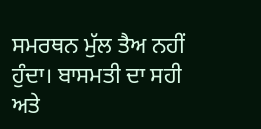ਸਮਰਥਨ ਮੁੱਲ ਤੈਅ ਨਹੀਂ ਹੁੰਦਾ। ਬਾਸਮਤੀ ਦਾ ਸਹੀ ਅਤੇ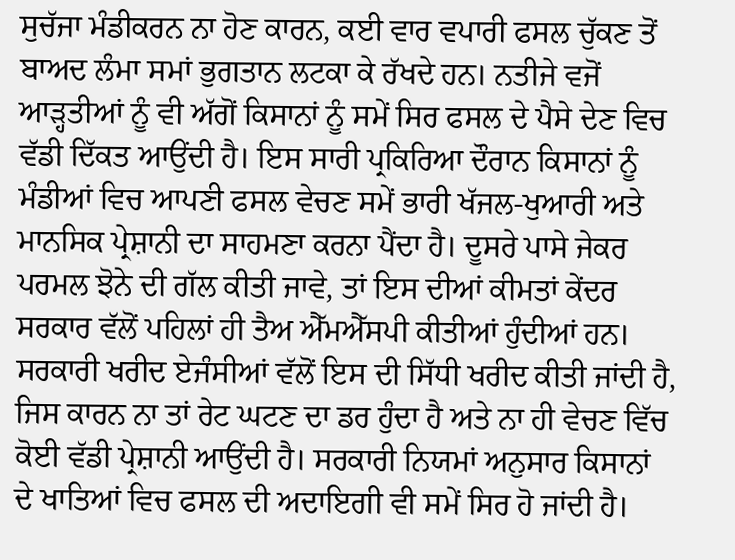ਸੁਚੱਜਾ ਮੰਡੀਕਰਨ ਨਾ ਹੋਣ ਕਾਰਨ, ਕਈ ਵਾਰ ਵਪਾਰੀ ਫਸਲ ਚੁੱਕਣ ਤੋਂ ਬਾਅਦ ਲੰਮਾ ਸਮਾਂ ਭੁਗਤਾਨ ਲਟਕਾ ਕੇ ਰੱਖਦੇ ਹਨ। ਨਤੀਜੇ ਵਜੋਂ ਆੜ੍ਹਤੀਆਂ ਨੂੰ ਵੀ ਅੱਗੋਂ ਕਿਸਾਨਾਂ ਨੂੰ ਸਮੇਂ ਸਿਰ ਫਸਲ ਦੇ ਪੈਸੇ ਦੇਣ ਵਿਚ ਵੱਡੀ ਦਿੱਕਤ ਆਉਂਦੀ ਹੈ। ਇਸ ਸਾਰੀ ਪ੍ਰਕਿਰਿਆ ਦੌਰਾਨ ਕਿਸਾਨਾਂ ਨੂੰ ਮੰਡੀਆਂ ਵਿਚ ਆਪਣੀ ਫਸਲ ਵੇਚਣ ਸਮੇਂ ਭਾਰੀ ਖੱਜਲ-ਖੁਆਰੀ ਅਤੇ ਮਾਨਸਿਕ ਪ੍ਰੇਸ਼ਾਨੀ ਦਾ ਸਾਹਮਣਾ ਕਰਨਾ ਪੈਂਦਾ ਹੈ। ਦੂਸਰੇ ਪਾਸੇ ਜੇਕਰ ਪਰਮਲ ਝੋਨੇ ਦੀ ਗੱਲ ਕੀਤੀ ਜਾਵੇ, ਤਾਂ ਇਸ ਦੀਆਂ ਕੀਮਤਾਂ ਕੇਂਦਰ ਸਰਕਾਰ ਵੱਲੋਂ ਪਹਿਲਾਂ ਹੀ ਤੈਅ ਐੱਮਐੱਸਪੀ ਕੀਤੀਆਂ ਹੁੰਦੀਆਂ ਹਨ। ਸਰਕਾਰੀ ਖਰੀਦ ਏਜੰਸੀਆਂ ਵੱਲੋਂ ਇਸ ਦੀ ਸਿੱਧੀ ਖਰੀਦ ਕੀਤੀ ਜਾਂਦੀ ਹੈ, ਜਿਸ ਕਾਰਨ ਨਾ ਤਾਂ ਰੇਟ ਘਟਣ ਦਾ ਡਰ ਹੁੰਦਾ ਹੈ ਅਤੇ ਨਾ ਹੀ ਵੇਚਣ ਵਿੱਚ ਕੋਈ ਵੱਡੀ ਪ੍ਰੇਸ਼ਾਨੀ ਆਉਂਦੀ ਹੈ। ਸਰਕਾਰੀ ਨਿਯਮਾਂ ਅਨੁਸਾਰ ਕਿਸਾਨਾਂ ਦੇ ਖਾਤਿਆਂ ਵਿਚ ਫਸਲ ਦੀ ਅਦਾਇਗੀ ਵੀ ਸਮੇਂ ਸਿਰ ਹੋ ਜਾਂਦੀ ਹੈ।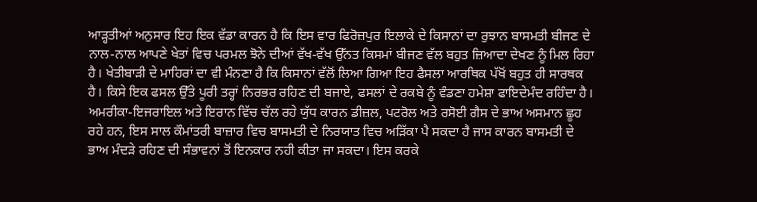ਆੜ੍ਹਤੀਆਂ ਅਨੁਸਾਰ ਇਹ ਇਕ ਵੱਡਾ ਕਾਰਨ ਹੈ ਕਿ ਇਸ ਵਾਰ ਫਿਰੋਜ਼ਪੁਰ ਇਲਾਕੇ ਦੇ ਕਿਸਾਨਾਂ ਦਾ ਰੁਝਾਨ ਬਾਸਮਤੀ ਬੀਜਣ ਦੇ ਨਾਲ-ਨਾਲ ਆਪਣੇ ਖੇਤਾਂ ਵਿਚ ਪਰਮਲ ਝੋਨੇ ਦੀਆਂ ਵੱਖ-ਵੱਖ ਉੱਨਤ ਕਿਸਮਾਂ ਬੀਜਣ ਵੱਲ ਬਹੁਤ ਜ਼ਿਆਦਾ ਦੇਖਣ ਨੂੰ ਮਿਲ ਰਿਹਾ ਹੈ। ਖੇਤੀਬਾੜੀ ਦੇ ਮਾਹਿਰਾਂ ਦਾ ਵੀ ਮੰਨਣਾ ਹੈ ਕਿ ਕਿਸਾਨਾਂ ਵੱਲੋਂ ਲਿਆ ਗਿਆ ਇਹ ਫੈਸਲਾ ਆਰਥਿਕ ਪੱਖੋਂ ਬਹੁਤ ਹੀ ਸਾਰਥਕ ਹੈ। ਕਿਸੇ ਇਕ ਫਸਲ ਉੱਤੇ ਪੂਰੀ ਤਰ੍ਹਾਂ ਨਿਰਭਰ ਰਹਿਣ ਦੀ ਬਜਾਏ, ਫਸਲਾਂ ਦੇ ਰਕਬੇ ਨੂੰ ਵੰਡਣਾ ਹਮੇਸ਼ਾ ਫਾਇਦੇਮੰਦ ਰਹਿੰਦਾ ਹੈ। ਅਮਰੀਕਾ-ਇਜਰਾਇਲ ਅਤੇ ਇਰਾਨ ਵਿੱਚ ਚੱਲ ਰਹੇ ਯੁੱਧ ਕਾਰਨ ਡੀਜ਼ਲ, ਪਟਰੋਲ ਅਤੇ ਰਸੋਈ ਗੈਸ ਦੇ ਭਾਅ ਅਸਮਾਨ ਛੂਹ ਰਹੇ ਹਨ, ਇਸ ਸਾਲ ਕੌਮਾਂਤਰੀ ਬਾਜ਼ਾਰ ਵਿਚ ਬਾਸਮਤੀ ਦੇ ਨਿਰਯਾਤ ਵਿਚ ਅੜਿੱਕਾ ਪੈ ਸਕਦਾ ਹੈ ਜਾਸ ਕਾਰਨ ਬਾਸਮਤੀ ਦੇ ਭਾਅ ਮੰਦੜੇ ਰਹਿਣ ਦੀ ਸੰਭਾਵਨਾਂ ਤੋਂ ਇਨਕਾਰ ਨਹੀ ਕੀਤਾ ਜਾ ਸਕਦਾ। ਇਸ ਕਰਕੇ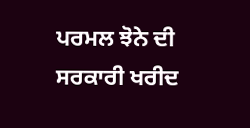ਪਰਮਲ ਝੋਨੇ ਦੀ ਸਰਕਾਰੀ ਖਰੀਦ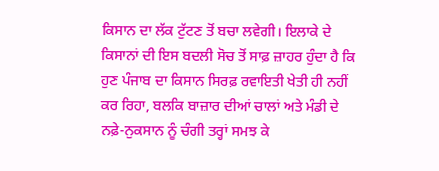ਕਿਸਾਨ ਦਾ ਲੱਕ ਟੁੱਟਣ ਤੋਂ ਬਚਾ ਲਵੇਗੀ। ਇਲਾਕੇ ਦੇ ਕਿਸਾਨਾਂ ਦੀ ਇਸ ਬਦਲੀ ਸੋਚ ਤੋਂ ਸਾਫ਼ ਜ਼ਾਹਰ ਹੁੰਦਾ ਹੈ ਕਿ ਹੁਣ ਪੰਜਾਬ ਦਾ ਕਿਸਾਨ ਸਿਰਫ਼ ਰਵਾਇਤੀ ਖੇਤੀ ਹੀ ਨਹੀਂ ਕਰ ਰਿਹਾ, ਬਲਕਿ ਬਾਜ਼ਾਰ ਦੀਆਂ ਚਾਲਾਂ ਅਤੇ ਮੰਡੀ ਦੇ ਨਫ਼ੇ-ਨੁਕਸਾਨ ਨੂੰ ਚੰਗੀ ਤਰ੍ਹਾਂ ਸਮਝ ਕੇ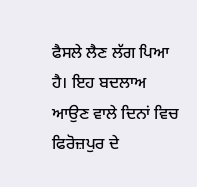ਫੈਸਲੇ ਲੈਣ ਲੱਗ ਪਿਆ ਹੈ। ਇਹ ਬਦਲਾਅ ਆਉਣ ਵਾਲੇ ਦਿਨਾਂ ਵਿਚ ਫਿਰੋਜ਼ਪੁਰ ਦੇ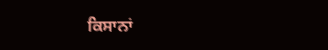ਕਿਸਾਨਾਂ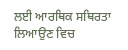ਲਈ ਆਰਥਿਕ ਸਥਿਰਤਾ ਲਿਆਉਣ ਵਿਚ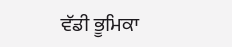ਵੱਡੀ ਭੂਮਿਕਾ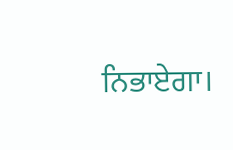ਨਿਭਾਏਗਾ।